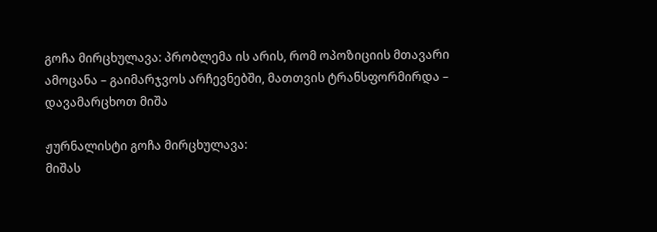გოჩა მირცხულავა: პრობლემა ის არის, რომ ოპოზიციის მთავარი ამოცანა – გაიმარჯვოს არჩევნებში, მათთვის ტრანსფორმირდა – დავამარცხოთ მიშა

ჟურნალისტი გოჩა მირცხულავა:
მიშას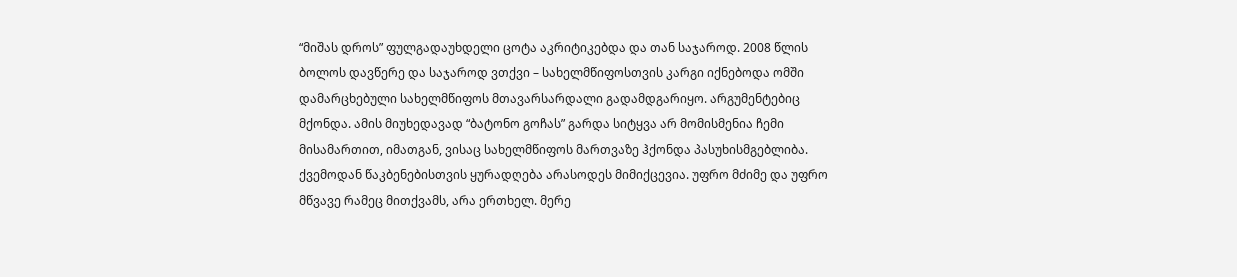“მიშას დროს” ფულგადაუხდელი ცოტა აკრიტიკებდა და თან საჯაროდ. 2008 წლის ბოლოს დავწერე და საჯაროდ ვთქვი – სახელმწიფოსთვის კარგი იქნებოდა ომში დამარცხებული სახელმწიფოს მთავარსარდალი გადამდგარიყო. არგუმენტებიც მქონდა. ამის მიუხედავად “ბატონო გოჩას” გარდა სიტყვა არ მომისმენია ჩემი მისამართით, იმათგან, ვისაც სახელმწიფოს მართვაზე ჰქონდა პასუხისმგებლიბა. ქვემოდან წაკბენებისთვის ყურადღება არასოდეს მიმიქცევია. უფრო მძიმე და უფრო მწვავე რამეც მითქვამს, არა ერთხელ. მერე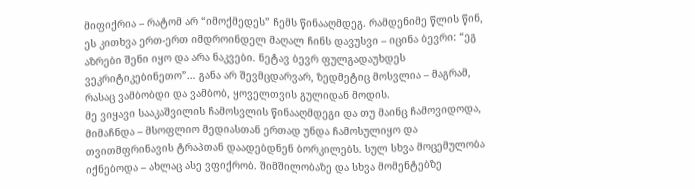მიფიქრია – რატომ არ “იმოქმედეს” ჩემს წინააღმდეგ. რამდენიმე წლის წინ, ეს კითხვა ერთ-ერთ იმდროინდელ მაღალ ჩინს დავუსვი – იცინა ბევრი: “ეგ აზრები შენი იყო და არა ნაკვები. ნეტავ ბევრ ფულგადაუხდეს ვეკრიტიკებინეთო”… განა არ შევმცდარვარ, ზედმეტიც მოსვლია – მაგრამ, რასაც ვამბობდი და ვამბობ, ყოველთვის გულიდან მოდის.
მე ვიყავი სააკაშვილის ჩამოსვლის წინააღმდეგი და თუ მაინც ჩამოვიდოდა, მიმაჩნდა – მსოფლიო მედიასთან ერთად უნდა ჩამოსულიყო და თვითმფრინავის ტრაპთან დაადებდნენ ბორკილებს. სულ სხვა მოცემულობა იქნებოდა – ახლაც ასე ვფიქრობ. შიმშილობაზე და სხვა მომენტებზე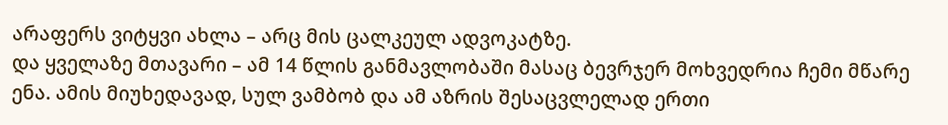არაფერს ვიტყვი ახლა – არც მის ცალკეულ ადვოკატზე.
და ყველაზე მთავარი – ამ 14 წლის განმავლობაში მასაც ბევრჯერ მოხვედრია ჩემი მწარე ენა. ამის მიუხედავად, სულ ვამბობ და ამ აზრის შესაცვლელად ერთი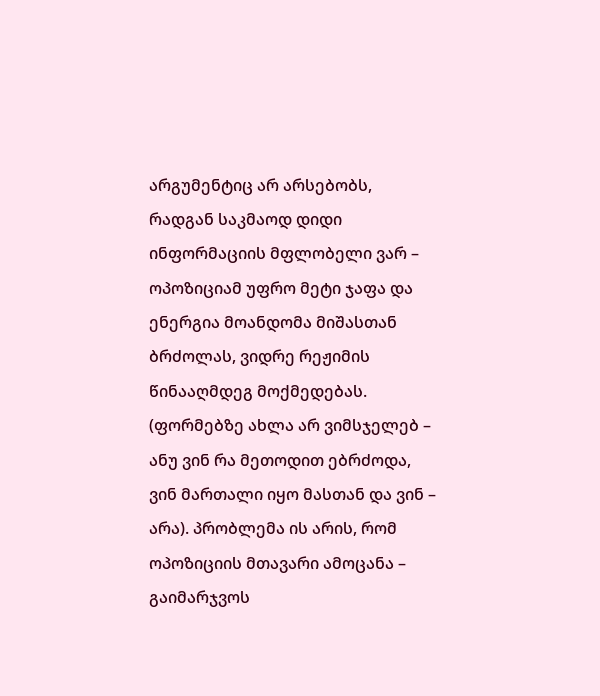არგუმენტიც არ არსებობს, რადგან საკმაოდ დიდი ინფორმაციის მფლობელი ვარ – ოპოზიციამ უფრო მეტი ჯაფა და ენერგია მოანდომა მიშასთან ბრძოლას, ვიდრე რეჟიმის წინააღმდეგ მოქმედებას. (ფორმებზე ახლა არ ვიმსჯელებ – ანუ ვინ რა მეთოდით ებრძოდა, ვინ მართალი იყო მასთან და ვინ – არა). პრობლემა ის არის, რომ ოპოზიციის მთავარი ამოცანა – გაიმარჯვოს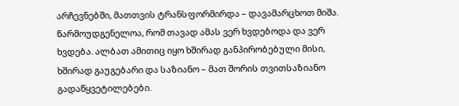არჩევნებში, მათთვის ტრანსფორმირდა – დავამარცხოთ მიშა.
წარმოუდგენელოა, რომ თავად ამას ვერ ხვდებოდა და ვერ ხვდება. ალბათ ამითიც იყო ხშირად განპირობებული მისი, ხშირად გაუგებარი და საზიანო – მათ შორის თვითსაზიანო გადაწყვეტილებები.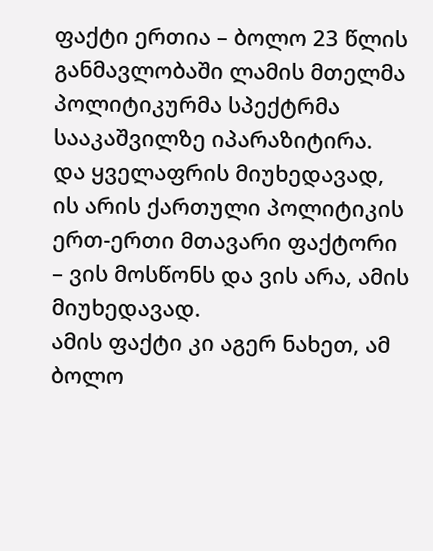ფაქტი ერთია – ბოლო 23 წლის განმავლობაში ლამის მთელმა პოლიტიკურმა სპექტრმა სააკაშვილზე იპარაზიტირა.
და ყველაფრის მიუხედავად, ის არის ქართული პოლიტიკის ერთ-ერთი მთავარი ფაქტორი – ვის მოსწონს და ვის არა, ამის მიუხედავად.
ამის ფაქტი კი აგერ ნახეთ, ამ ბოლო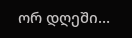ორ დღეში…